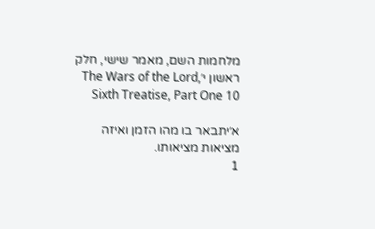מלחמות השם, מאמר שישי, חלק ראשון י׳The Wars of the Lord, Sixth Treatise, Part One 10

א׳יתבאר בו מהו הזמן ואיזה מציאות מציאותו.
1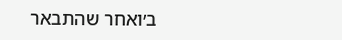ב׳ואחר שהתבאר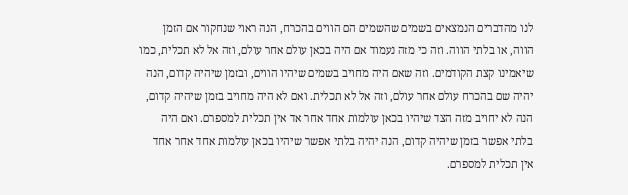לנו מהדברים הנמצאים בשמים שהשמים הם הווים בהכרח, הנה ראוי שנחקור אם הזמן הווה, או בלתי הווה. וזה כי מזה נעמוד אם היה בכאן עולם אחר עולם, וזה אל לא תכלית, כמו שיאמינו קצת הקודמים. וזה שאם היה מחויב בשמים שיהיו הווים, ובזמן שיהיה קדום, הנה יהיה שם בהכרח עולם אחר עולם, וזה אל לא תכלית. ואם לא היה מחויב בזמן שיהיה קדום, הנה לא יחויב מזה הצד שיהיו בכאן עולמות אחד אחר אד אין תכלית למספרם. ואם היה בלתי אפשר בזמן שיהיה קדום, הנה יהיה בלתי אפשר שיהיו בכאן עולמות אחד אחר אחד אין תכלית למספרם.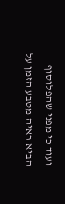ועוד כי מפני שהפלוסוף הביא ראיה מטבע הזמן על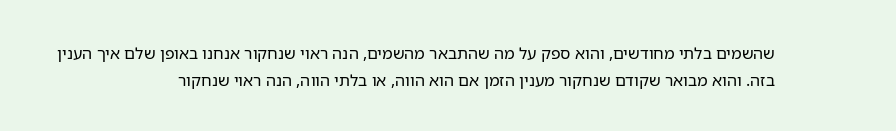שהשמים בלתי מחודשים, והוא ספק על מה שהתבאר מהשמים, הנה ראוי שנחקור אנחנו באופן שלם איך הענין בזה. והוא מבואר שקודם שנחקור מענין הזמן אם הוא הווה, או בלתי הווה, הנה ראוי שנחקור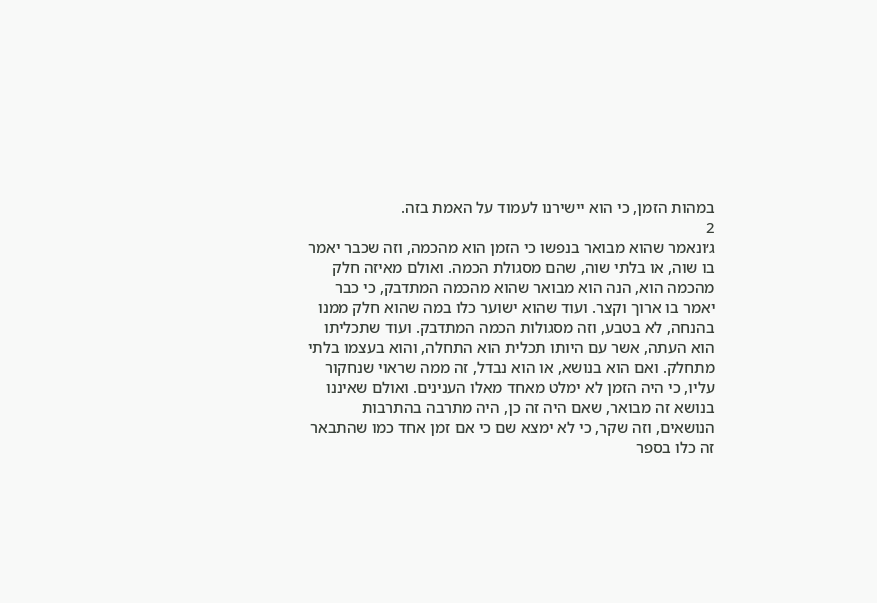במהות הזמן, כי הוא יישירנו לעמוד על האמת בזה.
2
ג׳ונאמר שהוא מבואר בנפשו כי הזמן הוא מהכמה, וזה שכבר יאמר בו שוה, או בלתי שוה, שהם מסגולת הכמה. ואולם מאיזה חלק מהכמה הוא, הנה הוא מבואר שהוא מהכמה המתדבק, כי כבר יאמר בו ארוך וקצר. ועוד שהוא ישוער כלו במה שהוא חלק ממנו בהנחה, לא בטבע, וזה מסגולות הכמה המתדבק. ועוד שתכליתו הוא העתה, אשר עם היותו תכלית הוא התחלה, והוא בעצמו בלתי מתחלק. ואם הוא בנושא, או הוא נבדל, זה ממה שראוי שנחקור עליו, כי היה הזמן לא ימלט מאחד מאלו הענינים. ואולם שאיננו בנושא זה מבואר, שאם היה זה כן, היה מתרבה בהתרבות הנושאים, וזה שקר, כי לא ימצא שם כי אם זמן אחד כמו שהתבאר זה כלו בספר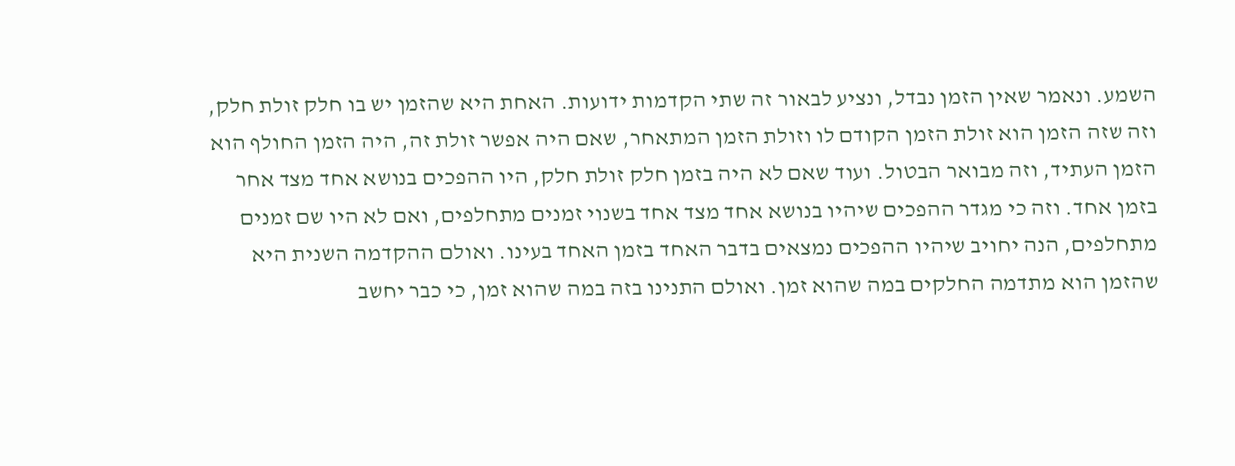השמע. ונאמר שאין הזמן נבדל, ונציע לבאור זה שתי הקדמות ידועות. האחת היא שהזמן יש בו חלק זולת חלק, וזה שזה הזמן הוא זולת הזמן הקודם לו וזולת הזמן המתאחר, שאם היה אפשר זולת זה, היה הזמן החולף הוא הזמן העתיד, וזה מבואר הבטול. ועוד שאם לא היה בזמן חלק זולת חלק, היו ההפכים בנושא אחד מצד אחר בזמן אחד. וזה כי מגדר ההפכים שיהיו בנושא אחד מצד אחד בשנוי זמנים מתחלפים, ואם לא היו שם זמנים מתחלפים, הנה יחויב שיהיו ההפכים נמצאים בדבר האחד בזמן האחד בעינו. ואולם ההקדמה השנית היא שהזמן הוא מתדמה החלקים במה שהוא זמן. ואולם התנינו בזה במה שהוא זמן, כי כבר יחשב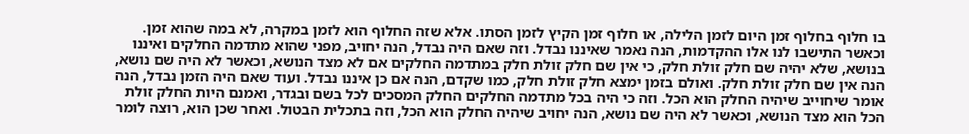בו חלוף בחלוף זמן היום לזמן הלילה, או חלוף זמן הקיץ לזמן הסתו. אלא שזה החלוף הוא לזמן במקרה, לא במה שהוא זמן. וכאשר התישבו לנו אלו ההקדמות, הנה נאמר שאיננו נבדל. וזה שאם היה נבדל, הנה יחויב, מפני שהוא מתדמה החלקים ואיננו בנושא, שלא יהיה שם חלק זולת חלק, כי אין שם חלק זולת חלק במתדמה החלקים אם לא מצד הנושא, וכאשר לא היה שם נושא, הנה אין שם חלק זולת חלק. ואולם בזמן ימצא חלק זולת חלק, כמו שקדם, הנה אם כן איננו נבדל. ועוד שאם היה הזמן נבדל, הנה אומר שיחוייב שיהיה החלק הוא הכל. וזה כי היה בכל מתדמה החלקים החלק המסכים לכל בשם ובגדר, ואמנם היות החלק זולת הכל הוא מצד הנושא, וכאשר לא היה שם נושא, הנה יחויב שיהיה החלק הוא הכל, וזה בתכלית הבטול. ואחר שכן הוא, רוצה לומר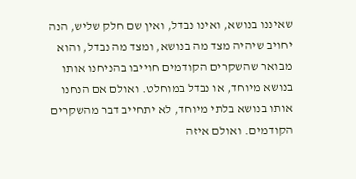שאיננו בנושא, ואינו נבדל, ואין שם חלק שליש, הנה יחויב שיהיה מצד מה בנושא, ומצד מה נבדל, והוא מבואר שהשקרים הקודמים חוייבו בהניחנו אותו בנושא מיוחד, או נבדל במוחלט. ואולם אם הנחנו אותו בנושא בלתי מיוחד, לא יתחייב דבר מהשקרים הקודמים. ואולם איזה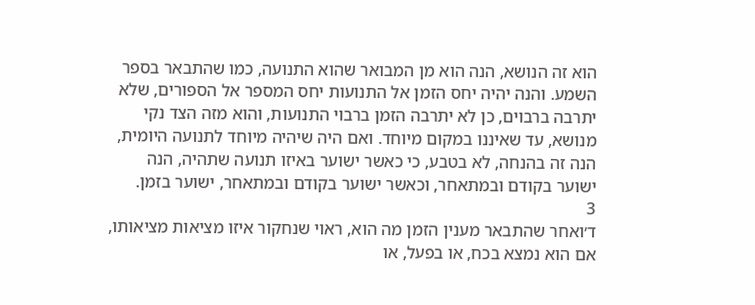הוא זה הנושא, הנה הוא מן המבואר שהוא התנועה, כמו שהתבאר בספר השמע. והנה יהיה יחס הזמן אל התנועות יחס המספר אל הספורים, שלא יתרבה ברבוים, כן לא יתרבה הזמן ברבוי התנועות, והוא מזה הצד נקי מנושא, עד שאיננו במקום מיוחד. ואם היה שיהיה מיוחד לתנועה היומית, הנה זה בהנחה, לא בטבע, כי כאשר ישוער באיזו תנועה שתהיה, הנה ישוער בקודם ובמתאחר, וכאשר ישוער בקודם ובמתאחר, ישוער בזמן.
3
ד׳ואחר שהתבאר מענין הזמן מה הוא, ראוי שנחקור איזו מציאות מציאותו, אם הוא נמצא בכח, או בפעל, או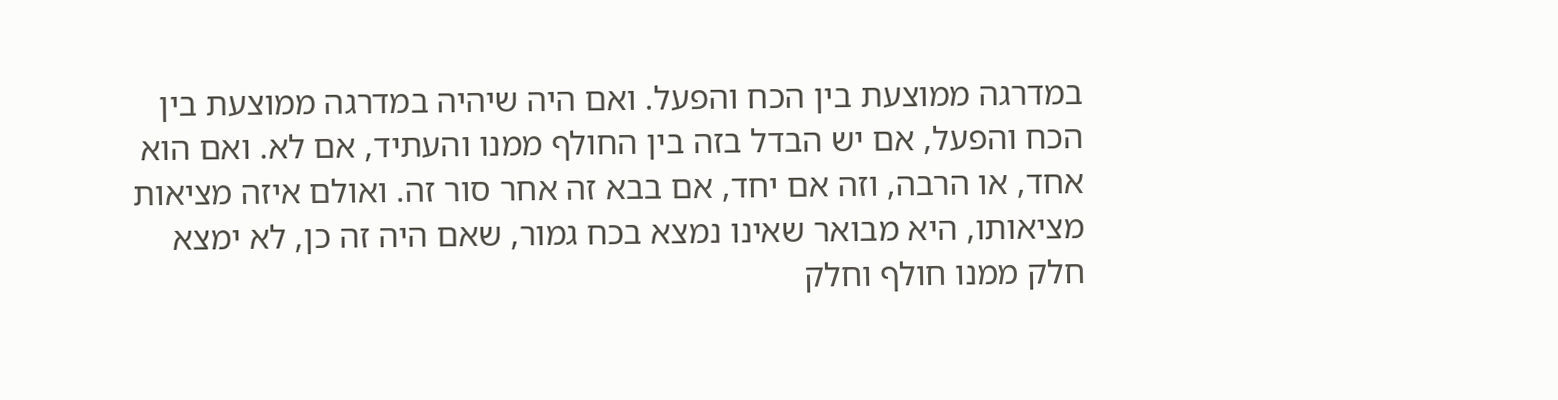במדרגה ממוצעת בין הכח והפעל. ואם היה שיהיה במדרגה ממוצעת בין הכח והפעל, אם יש הבדל בזה בין החולף ממנו והעתיד, אם לא. ואם הוא אחד, או הרבה, וזה אם יחד, אם בבא זה אחר סור זה. ואולם איזה מציאות מציאותו, היא מבואר שאינו נמצא בכח גמור, שאם היה זה כן, לא ימצא חלק ממנו חולף וחלק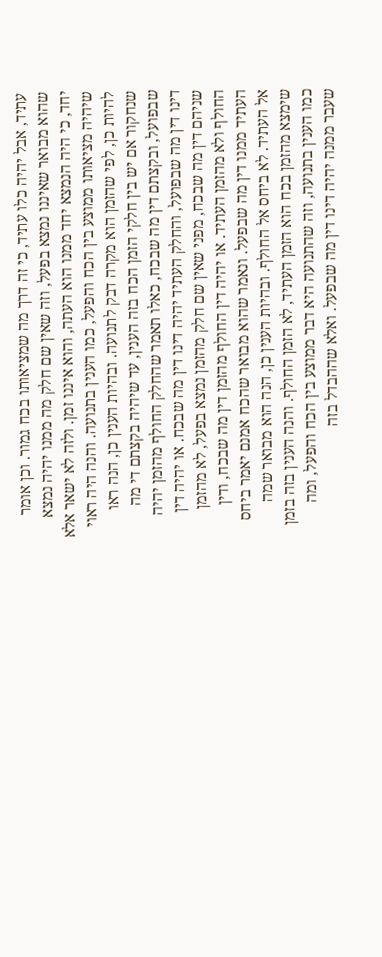עתיד, אבל יהיה כלו עתיד, כי זה דרך מה שמציאותו בכח גמור. וכן אומר שהוא מבואר שאיננו נמצא בפעל, וזה שאין שם חלק מה ממנו יהיה נמצא יחד, כי היה הנמצא יחד ממנו הוא העתה, והוא איננו זמן. ולזה לא ישאר אלא שיהיה מציאותו ממוצע בין הכח והפעל, כמו הענין בתנועה. והנה היה ראוי להיות כן, לפי שהזמן הוא מקרה דבק לתנועה. ובהיות הענין כן, הנה ראו שנחקור אם יש בין חלקי הזמן הכח בזה הענין, עד שיהיה בקצתם די מה שבפועל, ובקצתם דין מה שבכח, כאלו תאמר שהחלק החולף מהזמן יהיה דינו דין מה שבפועל, והחלק העתיד יהיה דינו דין מה שבכח. או יהיה דין שניהם דין מה שבכח, מפני שאין שם חלק מהזמן נמצא בפעל, לא מהזמן החולף ולא מהזמן העתיד. או יהיה דין החולף מהזמן דין מה שבכח, ודין העתיד ממנו דין מה שבפעל. ונאמר שהוא מבואר שהכח אמנם יאמר ביחס אל העתיד. לא ביחס אל החולף. ובהיות הענין כן, הנה הוא מבואר שמה שימצא מהזמן בכח הוא הזמן העתיד, לא הזמן החולף. והנה הענין בזה בזמן כמו הענין בתנועה, וזה שהתנועה היא דבר ממוצע בין הכח והפעל, ומה שעבר ממנה יהיה דינו דין מה שבפעל. ואלא שההבדל בזה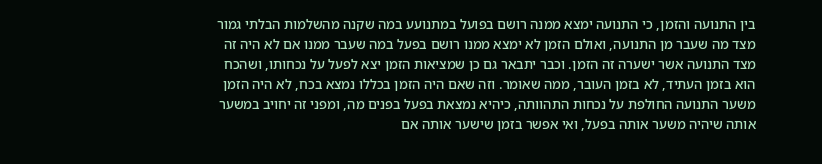בין התנועה והזמן, כי התנועה ימצא ממנה רושם בפועל במתנועע במה שקנה מהשלמות הבלתי גמור מצד מה שעבר מן התנועה, ואולם הזמן לא ימצא ממנו רושם בפעל במה שעבר ממנו אם לא היה זה מצד התנועה אשר ישערה זה הזמן. וכבר יתבאר גם כן שמציאות הזמן יצא לפעל על נכחותו, ושהכח הוא בזמן העתיד, לא בזמן העובר, ממה שאומר. וזה שאם היה הזמן בכללו נמצא בכח, לא היה הזמן משער התנועה החולפת על נכחות התהוותה, כיהיא נמצאת בפעל בפנים מה, ומפני זה יחויב במשער אותה שיהיה משער אותה בפעל, ואי אפשר בזמן שישער אותה אם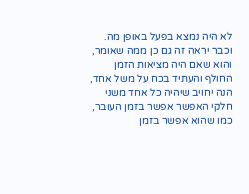לא היה נמצא בפעל באופן מה. וכבר יראה זה גם כן ממה שאומר, והוא שאם היה מציאות הזמן החולף והעתיד בכח על משל אחד, הנה יחויב שיהיה כל אחד משני חלקי האפשר אפשר בזמן העובר, כמו שהוא אפשר בזמן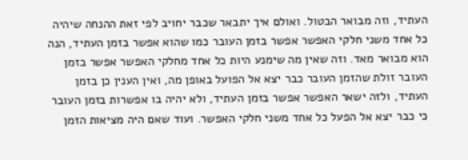העתיד, וזה מבואר הבטול. ואולם איך יתבאר שכבר יחויב לפי זאת ההנחה שיהיה כל אחד משני חלקי האפשר אפשר בזמן העובר כמו שהוא אפשר בזמן העתיד, הנה הוא מבואר מאד. וזה שאין מה שימנע היות כל אחד מחלקי האפשר אפשר בזמן העובר זולת שהזמן העובר כבר יצא אל הפועל באופן מה, ואין הענין כן בזמן העתיד, ולזה ישאר האפשר אפשר בזמן העתיד, ולא יהיה בו אפשרות בזמן העובר כי כבר יצא אל הפעל כל אחד משני חלקי האפשר. ועוד שאם היה מציאות הזמן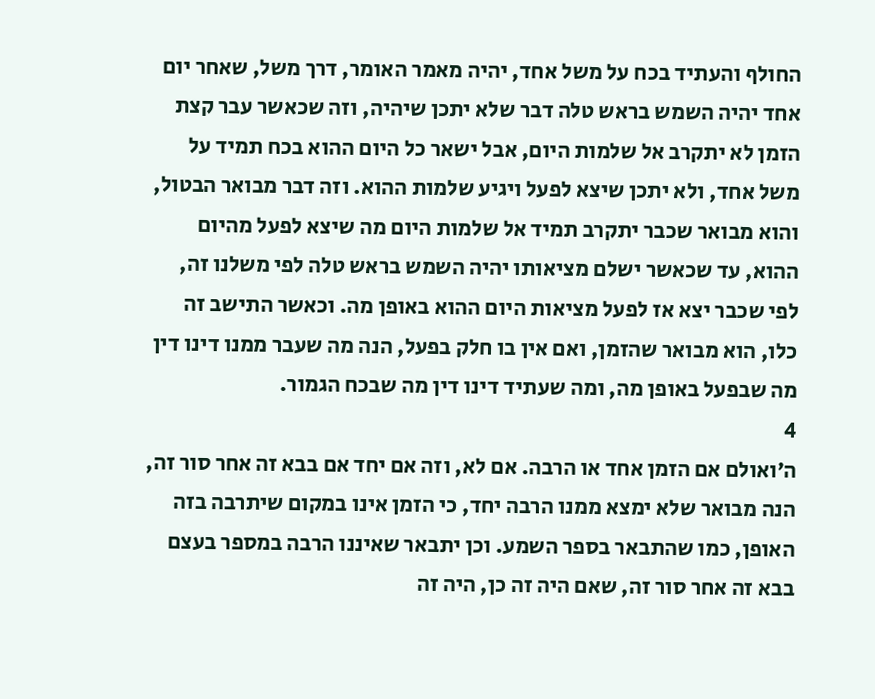החולף והעתיד בכח על משל אחד, יהיה מאמר האומר, דרך משל, שאחר יום אחד יהיה השמש בראש טלה דבר שלא יתכן שיהיה, וזה שכאשר עבר קצת הזמן לא יתקרב אל שלמות היום, אבל ישאר כל היום ההוא בכח תמיד על משל אחד, ולא יתכן שיצא לפעל ויגיע שלמות ההוא. וזה דבר מבואר הבטול, והוא מבואר שכבר יתקרב תמיד אל שלמות היום מה שיצא לפעל מהיום ההוא, עד שכאשר ישלם מציאותו יהיה השמש בראש טלה לפי משלנו זה, לפי שכבר יצא אז לפעל מציאות היום ההוא באופן מה. וכאשר התישב זה כלו, הוא מבואר שהזמן, ואם אין בו חלק בפעל, הנה מה שעבר ממנו דינו דין מה שבפעל באופן מה, ומה שעתיד דינו דין מה שבכח הגמור.
4
ה׳ואולם אם הזמן אחד או הרבה. אם לא, וזה אם יחד אם בבא זה אחר סור זה, הנה מבואר שלא ימצא ממנו הרבה יחד, כי הזמן אינו במקום שיתרבה בזה האופן, כמו שהתבאר בספר השמע. וכן יתבאר שאיננו הרבה במספר בעצם בבא זה אחר סור זה, שאם היה זה כן, היה זה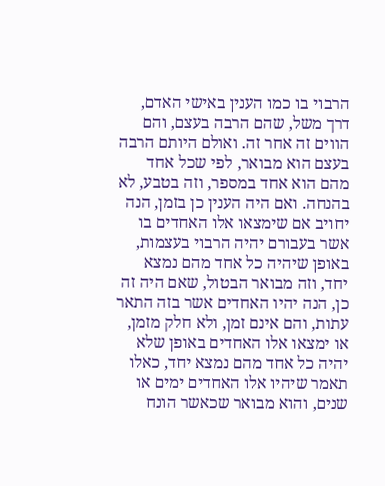הרבוי בו כמו הענין באישי האדם, דרך משל, שהם הרבה בעצם, והם הווים זה אחר זה. ואולם היותם הרבה בעצם הוא מבואר, לפי שכל אחד מהם הוא אחד במספר, וזה בטבע, לא בהנחה. ואם היה הענין כן בזמן, הנה יחויב אם שימצאו אלו האחדים בו אשר בעבורם יהיה הרבוי בעצמות, באופן שיהיה כל אחד מהם נמצא יחד, וזה מבואר הבטול, שאם היה זה כן, הנה יהיו האחדים אשר בזה התאר עתות, והם אינם זמן, ולא חלק מזמן, או ימצאו אלו האחדים באופן שלא יהיה כל אחד מהם נמצא יחד, כאלו תאמר שיהיו אלו האחדים ימים או שנים, והוא מבואר שכאשר הונח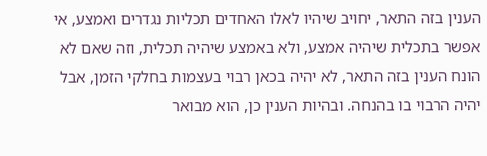הענין בזה התאר, יחויב שיהיו לאלו האחדים תכליות נגדרים ואמצע, אי אפשר בתכלית שיהיה אמצע, ולא באמצע שיהיה תכלית, וזה שאם לא הונח הענין בזה התאר, לא יהיה בכאן רבוי בעצמות בחלקי הזמן, אבל יהיה הרבוי בו בהנחה. ובהיות הענין כן, הוא מבואר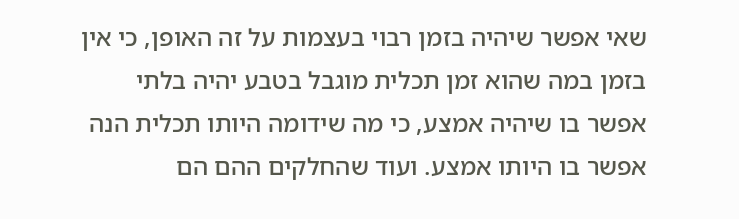שאי אפשר שיהיה בזמן רבוי בעצמות על זה האופן, כי אין בזמן במה שהוא זמן תכלית מוגבל בטבע יהיה בלתי אפשר בו שיהיה אמצע, כי מה שידומה היותו תכלית הנה אפשר בו היותו אמצע. ועוד שהחלקים ההם הם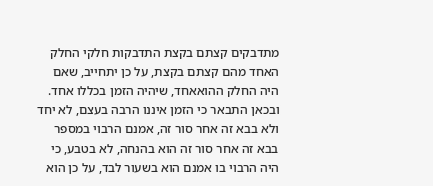מתדבקים קצתם בקצת התדבקות חלקי החלק האחד מהם קצתם בקצת, על כן יתחייב, שאם היה החלק ההואאחד, שיהיה הזמן בכללו אחד. ובכאן התבאר כי הזמן איננו הרבה בעצם, לא יחד ולא בבא זה אחר סור זה, אמנם הרבוי במספר בבא זה אחר סור זה הוא בהנחה, לא בטבע, כי היה הרבוי בו אמנם הוא בשעור לבד, על כן הוא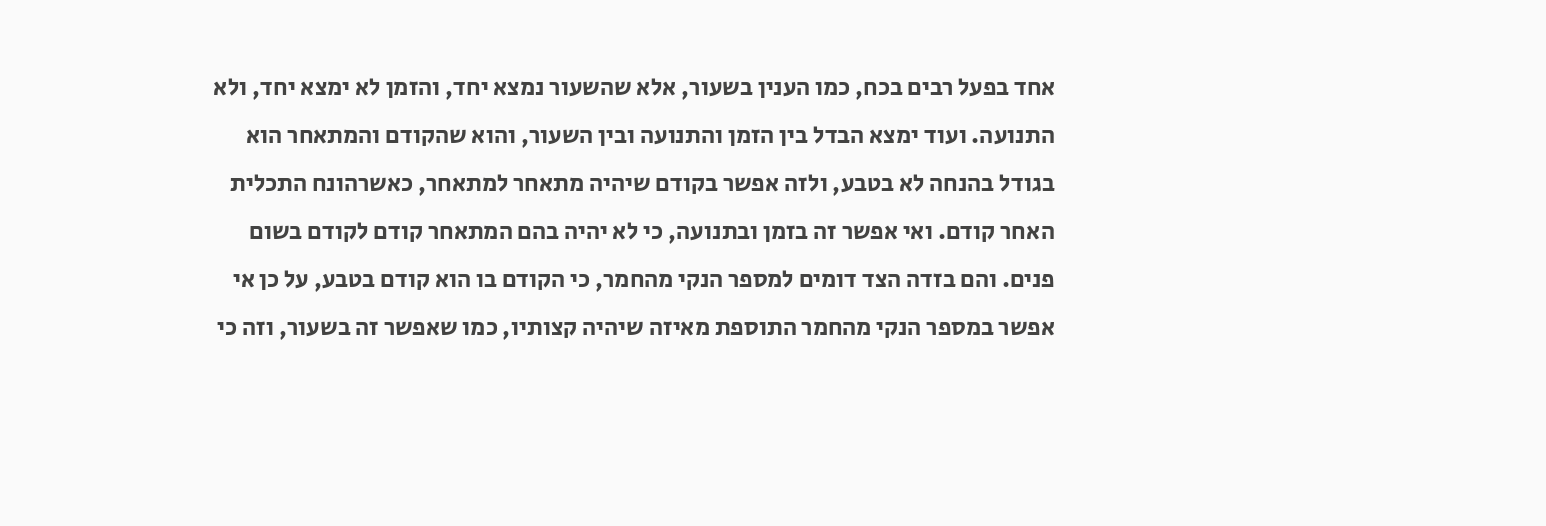אחד בפעל רבים בכח, כמו הענין בשעור, אלא שהשעור נמצא יחד, והזמן לא ימצא יחד, ולא התנועה. ועוד ימצא הבדל בין הזמן והתנועה ובין השעור, והוא שהקודם והמתאחר הוא בגודל בהנחה לא בטבע, ולזה אפשר בקודם שיהיה מתאחר למתאחר, כאשרהונח התכלית האחר קודם. ואי אפשר זה בזמן ובתנועה, כי לא יהיה בהם המתאחר קודם לקודם בשום פנים. והם בזדה הצד דומים למספר הנקי מהחמר, כי הקודם בו הוא קודם בטבע, על כן אי אפשר במספר הנקי מהחמר התוספת מאיזה שיהיה קצותיו, כמו שאפשר זה בשעור, וזה כי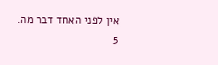אין לפני האחד דבר מה.
5